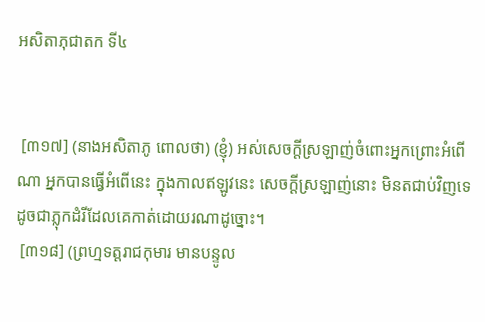អសិតាភុជាតក ទី៤


 [៣១៧] (នាងអសិតាភូ ពោលថា) (ខ្ញុំ) អស់សេចក្ដីស្រឡាញ់ចំពោះអ្នកព្រោះអំពើណា អ្នកបានធ្វើអំពើនេះ ក្នុងកាលឥឡូវនេះ សេចក្ដីស្រឡាញ់នោះ មិនតជាប់វិញទេ ដូចជាភ្លុកដំរីដែលគេកាត់ដោយរណាដូច្នោះ។
 [៣១៨] (ព្រហ្មទត្តរាជកុមារ មានបន្ទូល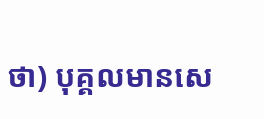ថា) បុគ្គលមានសេ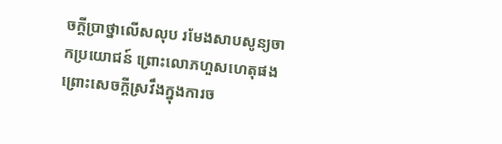ចក្ដីប្រាថ្នាលើសលុប រមែងសាបសូន្យចាកប្រយោជន៍ ព្រោះលោភហួសហេតុផង ព្រោះសេចក្ដីស្រវឹងក្នុងការច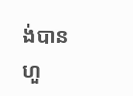ង់បានហួ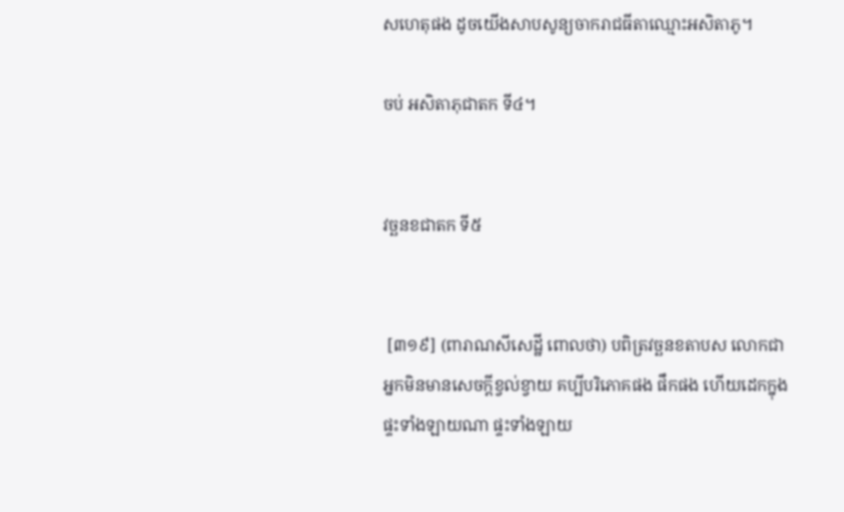សហេតុផង ដូចយើងសាបសូន្យចាករាជធីតាឈ្មោះអសិតាភូ។

ចប់ អសិតាភុជាតក ទី៤។


វច្ឆនខជាតក ទី៥


 [៣១៩] (ពារាណសីសេដ្ឋី ពោលថា) បពិត្រវច្ឆនខតាបស លោកជាអ្នកមិនមានសេចក្ដីខ្វល់ខ្វាយ គប្បីបរិភោគផង ផឹកផង ហើយដេកក្នុងផ្ទះទាំងឡាយណា ផ្ទះទាំងឡាយ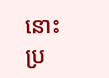នោះ ប្រ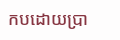កបដោយប្រា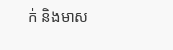ក់ និងមាស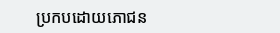ប្រកបដោយភោជន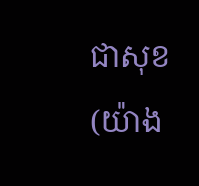ជាសុខ (យ៉ាង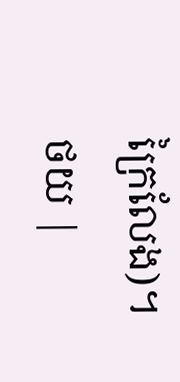ក្រៃលែង)។
ថយ |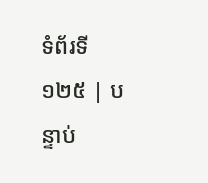ទំព័រទី ១២៥ | បន្ទាប់